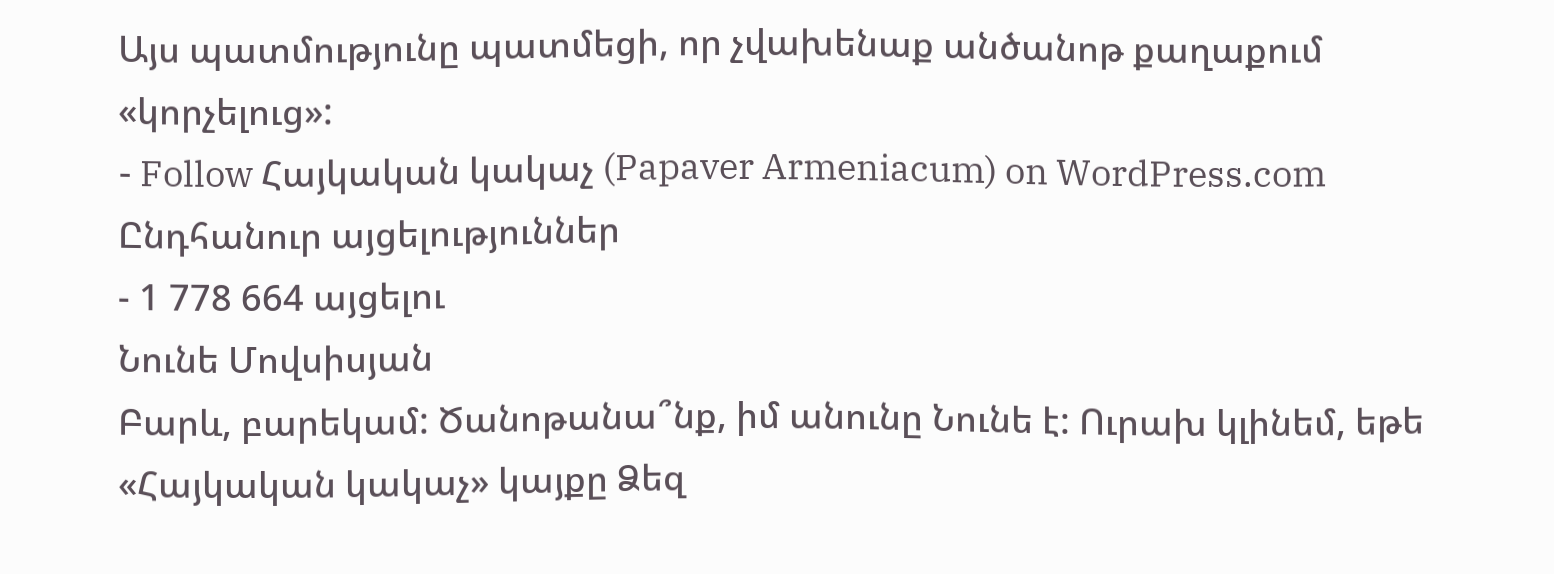Այս պատմությունը պատմեցի, որ չվախենաք անծանոթ քաղաքում «կորչելուց»:
- Follow Հայկական կակաչ (Papaver Armeniacum) on WordPress.com
Ընդհանուր այցելություններ
- 1 778 664 այցելու
Նունե Մովսիսյան
Բարև, բարեկամ: Ծանոթանա՞նք, իմ անունը Նունե է: Ուրախ կլինեմ, եթե «Հայկական կակաչ» կայքը Ձեզ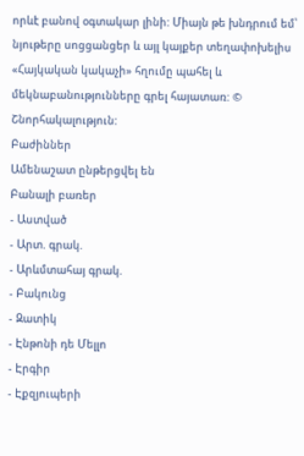որևէ բանով օգտակար լինի: Միայն թե խնդրում եմ՝ նյութերը սոցցանցեր և այլ կայքեր տեղափոխելիս «Հայկական կակաչի» հղումը պահել և մեկնաբանությունները գրել հայատառ: © Շնորհակալություն:
Բաժիններ
Ամենաշատ ընթերցվել են
Բանալի բառեր
- Աստված
- Արտ. գրակ.
- Արևմտահայ գրակ.
- Բակունց
- Զատիկ
- Էնթոնի դե Մելլո
- Էրգիր
- Էքզյուպերի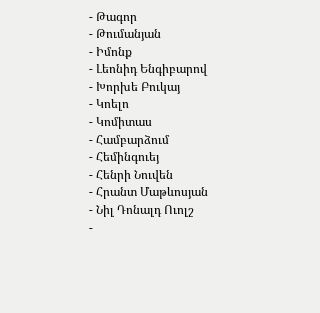- Թագոր
- Թումանյան
- Իմոնք
- Լեոնիդ Ենգիբարով
- Խորխե Բուկայ
- Կոելո
- Կոմիտաս
- Համբարձում
- Հեմինգուեյ
- Հենրի Նուվեն
- Հրանտ Մաթևոսյան
- Նիլ Դոնալդ Ուոլշ
-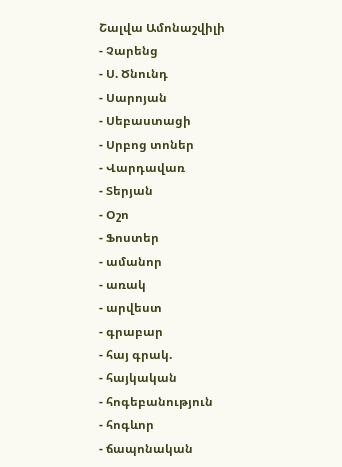Շալվա Ամոնաշվիլի
- Չարենց
- Ս. Ծնունդ
- Սարոյան
- Սեբաստացի
- Սրբոց տոներ
- Վարդավառ
- Տերյան
- Օշո
- Ֆոստեր
- ամանոր
- առակ
- արվեստ
- գրաբար
- հայ գրակ.
- հայկական
- հոգեբանություն
- հոգևոր
- ճապոնական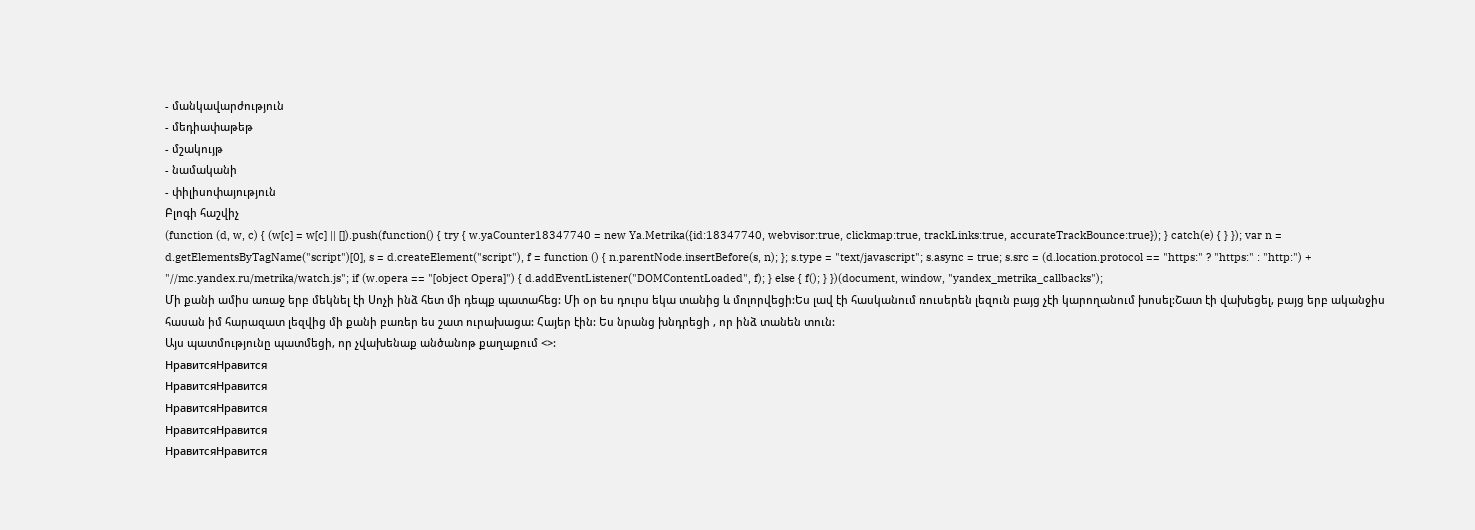- մանկավարժություն
- մեդիափաթեթ
- մշակույթ
- նամականի
- փիլիսոփայություն
Բլոգի հաշվիչ
(function (d, w, c) { (w[c] = w[c] || []).push(function() { try { w.yaCounter18347740 = new Ya.Metrika({id:18347740, webvisor:true, clickmap:true, trackLinks:true, accurateTrackBounce:true}); } catch(e) { } }); var n = d.getElementsByTagName("script")[0], s = d.createElement("script"), f = function () { n.parentNode.insertBefore(s, n); }; s.type = "text/javascript"; s.async = true; s.src = (d.location.protocol == "https:" ? "https:" : "http:") + "//mc.yandex.ru/metrika/watch.js"; if (w.opera == "[object Opera]") { d.addEventListener("DOMContentLoaded", f); } else { f(); } })(document, window, "yandex_metrika_callbacks");
Մի քանի ամիս առաջ երբ մեկնել էի Սոչի ինձ հետ մի դեպք պատահեց: Մի օր ես դուրս եկա տանից և մոլորվեցի:Ես լավ էի հասկանում ռուսերեն լեզուն բայց չէի կարողանում խոսել:Շատ էի վախեցել, բայց երբ ականջիս հասան իմ հարազատ լեզվից մի քանի բառեր ես շատ ուրախացա: Հայեր էին: Ես նրանց խնդրեցի , որ ինձ տանեն տուն:
Այս պատմությունը պատմեցի, որ չվախենաք անծանոթ քաղաքում <>:
НравитсяНравится
НравитсяНравится
НравитсяНравится
НравитсяНравится
НравитсяНравится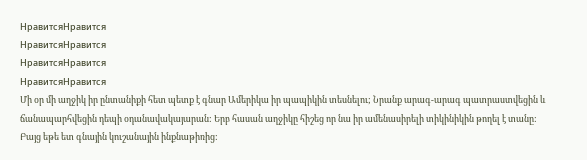НравитсяНравится
НравитсяНравится
НравитсяНравится
НравитсяНравится
Մի օր մի աղջիկ իր ընտանիքի հետ պետք է գնար Ամերիկա իր պապիկին տեսնելու; Նրանք արագ-արագ պատրաստվեցին և ճանապարհվեցին դեպի օդանավակայարան: Երբ հասան աղջիկը հիշեց որ նա իր ամենասիրելի տիկինիկին թողել է տանը: Բայց եթե ետ գնային կուշանային ինքնաթիռից: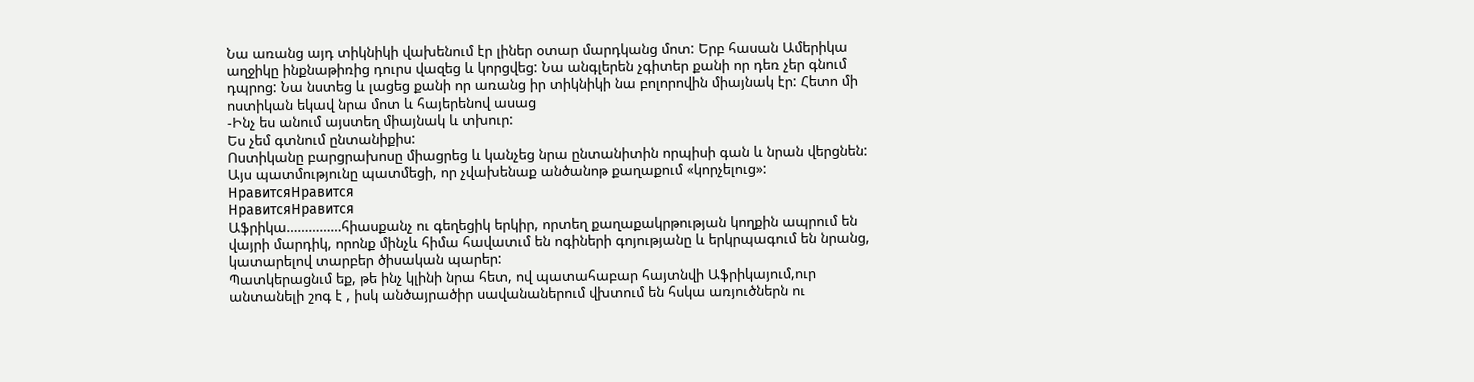Նա առանց այդ տիկնիկի վախենում էր լիներ օտար մարդկանց մոտ: Երբ հասան Ամերիկա աղջիկը ինքնաթիռից դուրս վազեց և կորցվեց: Նա անգլերեն չգիտեր քանի որ դեռ չեր գնում դպրոց: Նա նստեց և լացեց քանի որ առանց իր տիկնիկի նա բոլորովին միայնակ էր: Հետո մի ոստիկան եկավ նրա մոտ և հայերենով ասաց
-Ինչ ես անում այստեղ միայնակ և տխուր:
Ես չեմ գտնում ընտանիքիս:
Ոստիկանը բարցրախոսը միացրեց և կանչեց նրա ընտանիտին որպիսի գան և նրան վերցնեն:
Այս պատմությունը պատմեցի, որ չվախենաք անծանոթ քաղաքում «կորչելուց»:
НравитсяНравится
НравитсяНравится
Աֆրիկա……………հիասքանչ ու գեղեցիկ երկիր, որտեղ քաղաքակրթության կողքին ապրում են վայրի մարդիկ, որոնք մինչև հիմա հավատւմ են ոգիների գոյությանը և երկրպագում են նրանց, կատարելով տարբեր ծիսական պարեր:
Պատկերացնւմ եք, թե ինչ կլինի նրա հետ, ով պատահաբար հայտնվի Աֆրիկայում,ուր անտանելի շոգ է , իսկ անծայրածիր սավանաներում վխտում են հսկա առյուծներն ու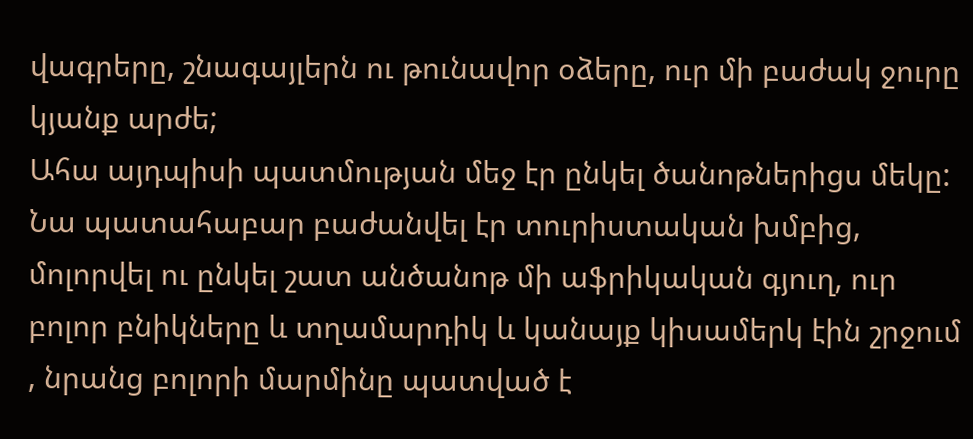վագրերը, շնագայլերն ու թունավոր օձերը, ուր մի բաժակ ջուրը կյանք արժե;
Ահա այդպիսի պատմության մեջ էր ընկել ծանոթներիցս մեկը: Նա պատահաբար բաժանվել էր տուրիստական խմբից, մոլորվել ու ընկել շատ անծանոթ մի աֆրիկական գյուղ, ուր բոլոր բնիկները և տղամարդիկ և կանայք կիսամերկ էին շրջում , նրանց բոլորի մարմինը պատված է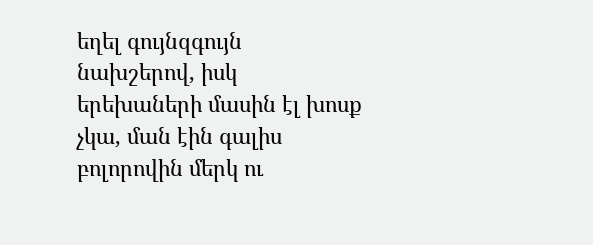եղել գույնզգույն նախշերով, իսկ երեխաների մասին էլ խոսք չկա, ման էին գալիս բոլորովին մերկ ու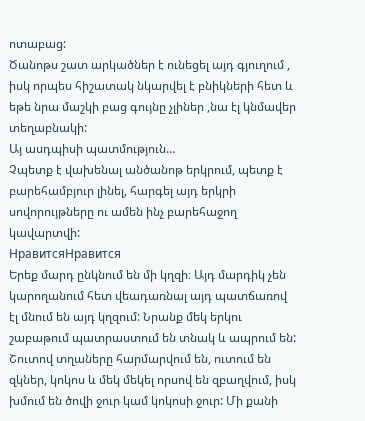ոտաբաց:
Ծանոթս շատ արկածներ է ունեցել այդ գյուղում , իսկ որպես հիշատակ նկարվել է բնիկների հետ և եթե նրա մաշկի բաց գույնը չլիներ ,նա էլ կնմավեր տեղաբնակի:
Այ ասդպիսի պատմություն…
Չպետք է վախենալ անծանոթ երկրում, պետք է բարեհամբյուր լինել, հարգել այդ երկրի սովորույթները ու ամեն ինչ բարեհաջող կավարտվի:
НравитсяНравится
Երեք մարդ ընկնում են մի կղզի։ Այդ մարդիկ չեն կարողանում հետ վեադառնալ այդ պատճառով էլ մնում են այդ կղզում: Նրանք մեկ երկու շաբաթում պատրաստում են տնակ և ապրում են: Շուտով տղաները հարմարվում են, ուտում են զկներ, կոկոս և մեկ մեկել որսով են զբաղվում, իսկ խմում են ծովի ջուր կամ կոկոսի ջուր: Մի քանի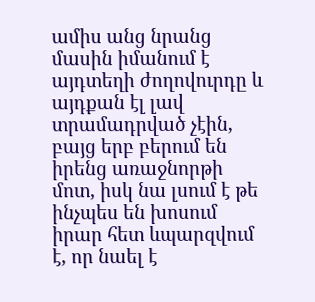ամիս անց նրանց մասին իմանում է այդտեղի ժողովուրդը և այդքան էլ լավ տրամադրված չէին, բայց երբ բերում են իրենց առաջնորթի մոտ, իսկ նա լսում է թե ինչպես են խոսում իրար հետ ևպարզվում է, որ նաել է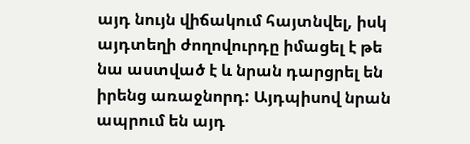այդ նույն վիճակում հայտնվել, իսկ այդտեղի ժողովուրդը իմացել է թե նա աստված է և նրան դարցրել են իրենց առաջնորդ: Այդպիսով նրան ապրում են այդ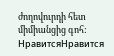ժողովուրդի հետ միմիանցից գոհ:
НравитсяНравится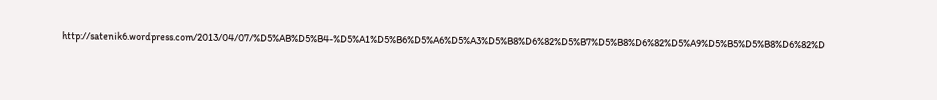http://satenik6.wordpress.com/2013/04/07/%D5%AB%D5%B4-%D5%A1%D5%B6%D5%A6%D5%A3%D5%B8%D6%82%D5%B7%D5%B8%D6%82%D5%A9%D5%B5%D5%B8%D6%82%D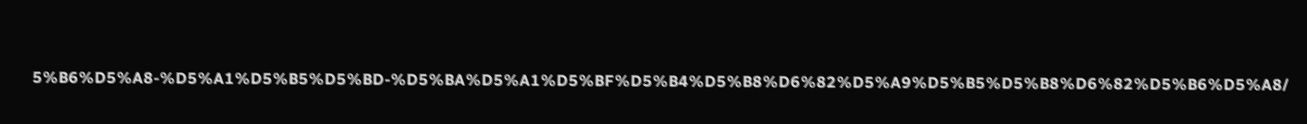5%B6%D5%A8-%D5%A1%D5%B5%D5%BD-%D5%BA%D5%A1%D5%BF%D5%B4%D5%B8%D6%82%D5%A9%D5%B5%D5%B8%D6%82%D5%B6%D5%A8/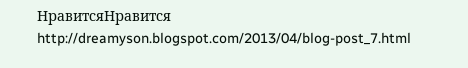НравитсяНравится
http://dreamyson.blogspot.com/2013/04/blog-post_7.html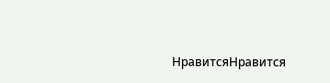НравитсяНравится